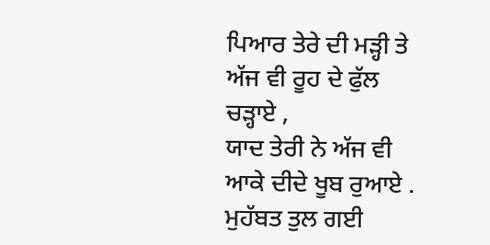ਪਿਆਰ ਤੇਰੇ ਦੀ ਮੜ੍ਹੀ ਤੇ ਅੱਜ ਵੀ ਰੂਹ ਦੇ ਫੁੱਲ ਚੜ੍ਹਾਏ ,
ਯਾਦ ਤੇਰੀ ਨੇ ਅੱਜ ਵੀ ਆਕੇ ਦੀਦੇ ਖੂਬ ਰੁਆਏ .
ਮੁਹੱਬਤ ਤੁਲ ਗਈ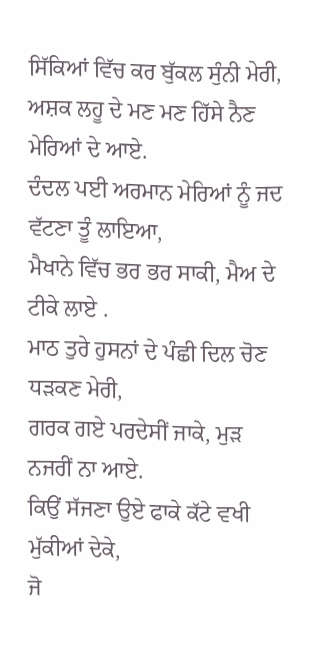ਸਿੱਕਿਆਂ ਵਿੱਚ ਕਰ ਬੁੱਕਲ ਸੁੰਨੀ ਮੇਰੀ,
ਅਸ਼ਕ ਲਹੂ ਦੇ ਮਣ ਮਣ ਹਿੱਸੇ ਨੈਣ ਮੇਰਿਆਂ ਦੇ ਆਏ.
ਦੰਦਲ ਪਈ ਅਰਮਾਨ ਮੇਰਿਆਂ ਨੂੰ ਜਦ ਵੱਟਣਾ ਤੂੰ ਲਾਇਆ,
ਮੈਖਾਨੇ ਵਿੱਚ ਭਰ ਭਰ ਸਾਕੀ, ਮੈਅ ਦੇ ਟੀਕੇ ਲਾਏ .
ਮਾਠ ਤੁਰੇ ਹੁਸਨਾਂ ਦੇ ਪੰਛੀ ਦਿਲ ਚੋਣ ਧੜਕਣ ਮੇਰੀ,
ਗਰਕ ਗਏ ਪਰਦੇਸੀਂ ਜਾਕੇ, ਮੁੜ ਨਜਰੀਂ ਨਾ ਆਏ.
ਕਿਉਂ ਸੱਜਣਾ ਉਏ ਫਾਕੇ ਕੱਟੇ ਵਖੀ ਮੁੱਕੀਆਂ ਦੇਕੇ,
ਜੋ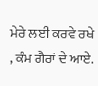ਮੇਰੇ ਲਈ ਕਰਵੇ ਰਖੇ , ਕੰਮ ਗੈਰਾਂ ਦੇ ਆਏ.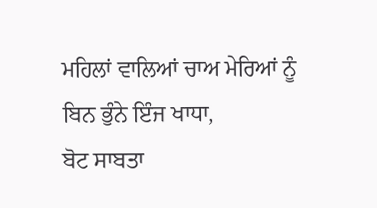ਮਹਿਲਾਂ ਵਾਲਿਆਂ ਚਾਅ ਮੇਰਿਆਂ ਨੂੰ ਬਿਨ ਭੁੰਨੇ ਇੰਜ ਖਾਧਾ,
ਬੋਟ ਸਾਬਤਾ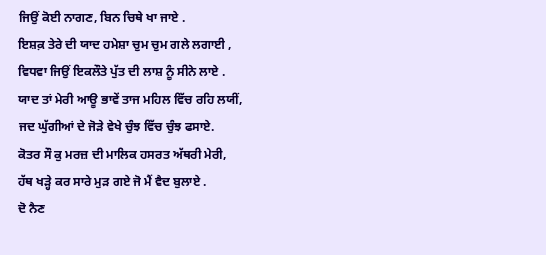ਜਿਉਂ ਕੋਈ ਨਾਗਣ, ਬਿਨ ਚਿਥੇ ਖਾ ਜਾਏ .
ਇਸ਼ਕ਼ ਤੇਰੇ ਦੀ ਯਾਦ ਹਮੇਸ਼ਾ ਚੁਮ ਚੁਮ ਗਲੇ ਲਗਾਈ ,
ਵਿਧਵਾ ਜਿਉਂ ਇਕਲੌਤੇ ਪੁੱਤ ਦੀ ਲਾਸ਼ ਨੂੰ ਸੀਨੇ ਲਾਏ .
ਯਾਦ ਤਾਂ ਮੇਰੀ ਆਊ ਭਾਵੇਂ ਤਾਜ ਮਹਿਲ ਵਿੱਚ ਰਹਿ ਲਯੀਂ,
ਜਦ ਘੁੱਗੀਆਂ ਦੇ ਜੋੜੇ ਵੇਖੇ ਚੁੰਝ ਵਿੱਚ ਚੁੰਝ ਫਸਾਏ.
ਕੋਤਰ ਸੌ ਕੁ ਮਰਜ਼ ਦੀ ਮਾਲਿਕ ਹਸਰਤ ਅੱਥਰੀ ਮੇਰੀ,
ਹੱਥ ਖੜ੍ਹੇ ਕਰ ਸਾਰੇ ਮੁੜ ਗਏ ਜੋ ਮੈਂ ਵੈਦ ਬੁਲਾਏ .
ਦੋ ਨੈਣ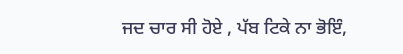ਜਦ ਚਾਰ ਸੀ ਹੋਏ , ਪੱਬ ਟਿਕੇ ਨਾ ਭੋਇੰ,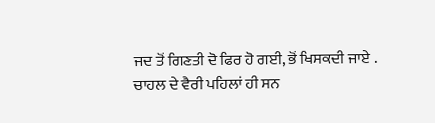ਜਦ ਤੋਂ ਗਿਣਤੀ ਦੋ ਫਿਰ ਹੋ ਗਈ, ਭੋਂ ਖਿਸਕਦੀ ਜਾਏ .
ਚਾਹਲ ਦੇ ਵੈਰੀ ਪਹਿਲਾਂ ਹੀ ਸਨ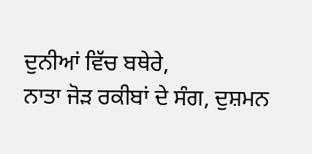ਦੁਨੀਆਂ ਵਿੱਚ ਬਥੇਰੇ,
ਨਾਤਾ ਜੋੜ ਰਕੀਬਾਂ ਦੇ ਸੰਗ, ਦੁਸ਼ਮਨ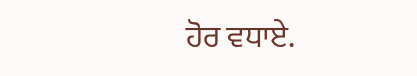ਹੋਰ ਵਧਾਏ.